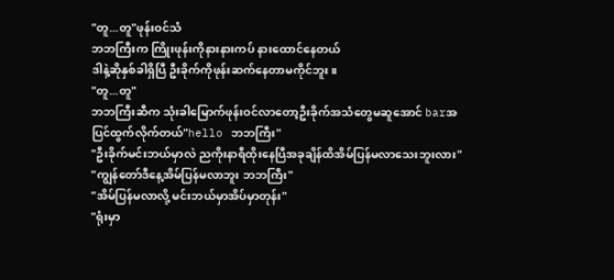"တူ...တူ"ဖုန်းဝင်သံ
ဘဘကြီးက ကြိုးဖုန်းကိုနားနားကပ် နားထောင်နေတယ်
ဒါနဲ့ဆိုနှစ်ခါရှိပြီ ဦးခိုက်ကိုဖုန်းဆက်နေတာမကိုင်ဘူး။
"တူ...တူ"
ဘဘကြီးဆီက သုံးခါမြောက်ဖုန်းဝင်လာတော့ဦးခိုက်အသံတွေမဆူအောင် barအပြင်ထွက်လိုက်တယ်"hello ဘဘကြီး"
"ဦးခိုက်မင်းဘယ်မှာလဲ ညကိုးနာရီထိုးနေပြီအခုချိန်ထိအိမ်ပြန်မလာသေးဘူးလား"
"ကျွန်တော်ဒီနေ့အိမ်ပြန်မလာဘူး ဘဘကြီး"
"အိမ်ပြန်မလာလို့ မင်းဘယ်မှာအိပ်မှာတုန်း"
"ရုံးမှာ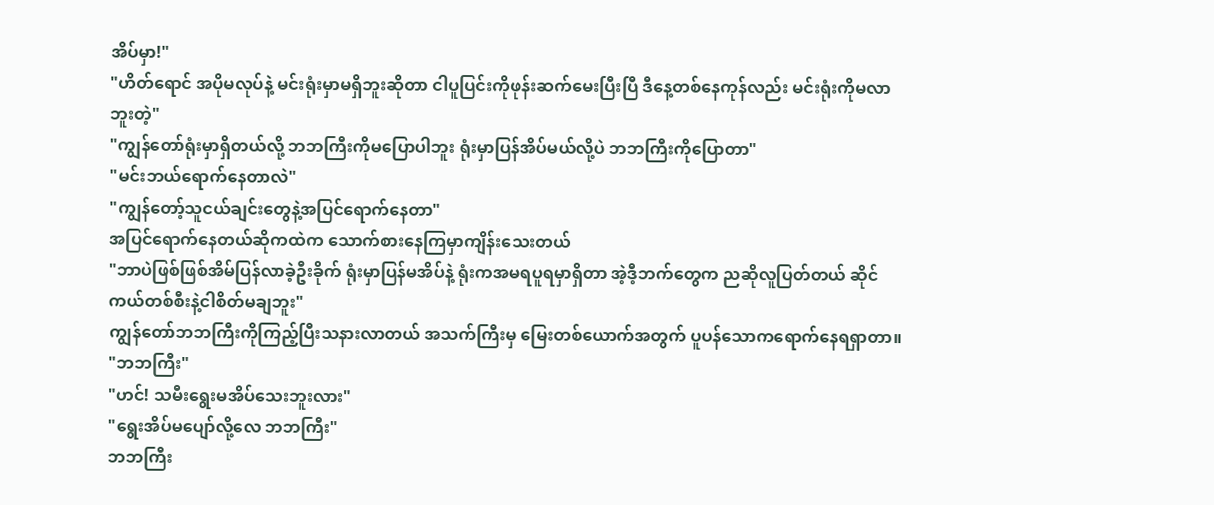အိပ်မှာ!"
"ဟိတ်ရောင် အပိုမလုပ်နဲ့ မင်းရုံးမှာမရှိဘူးဆိုတာ ငါပူပြင်းကိုဖုန်းဆက်မေးပြီးပြီ ဒီနေ့တစ်နေကုန်လည်း မင်းရုံးကိုမလာဘူးတဲ့"
"ကျွန်တော်ရုံးမှာရှိတယ်လို့ ဘဘကြီးကိုမပြောပါဘူး ရုံးမှာပြန်အိပ်မယ်လို့ပဲ ဘဘကြီးကိုပြောတာ"
"မင်းဘယ်ရောက်နေတာလဲ"
"ကျွန်တော့်သူငယ်ချင်းတွေနဲ့အပြင်ရောက်နေတာ"
အပြင်ရောက်နေတယ်ဆိုကထဲက သောက်စားနေကြမှာကျိန်းသေးတယ်
"ဘာပဲဖြစ်ဖြစ်အိမ်ပြန်လာခဲ့ဦးခိုက် ရုံးမှာပြန်မအိပ်နဲ့ ရုံးကအမရပူရမှာရှိတာ အဲ့ဒီ့ဘက်တွေက ညဆိုလူပြတ်တယ် ဆိုင်ကယ်တစ်စီးနဲ့ငါစိတ်မချဘူး"
ကျွန်တော်ဘဘကြီးကိုကြည့်ပြီးသနားလာတယ် အသက်ကြီးမှ မြေးတစ်ယောက်အတွက် ပူပန်သောကရောက်နေရရှာတာ။
"ဘဘကြီး"
"ဟင်! သမီးရွေးမအိပ်သေးဘူးလား"
"ရွေးအိပ်မပျော်လို့လေ ဘဘကြီး"
ဘဘကြီး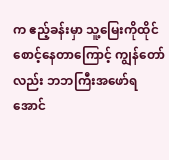က ဧည့်ခန်းမှာ သူ့မြေးကိုထိုင်စောင့်နေတာကြောင့် ကျွန်တော်လည်း ဘဘကြီးအဖော်ရအောင်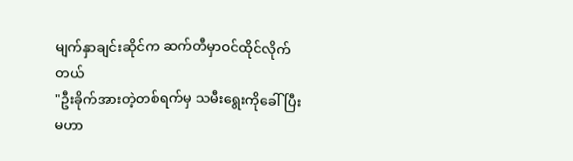မျက်နှာချင်းဆိုင်က ဆက်တီမှာဝင်ထိုင်လိုက်တယ်
"ဦးခိုက်အားတဲ့တစ်ရက်မှ သမီးရွေးကိုခေါ်ပြီး မဟာ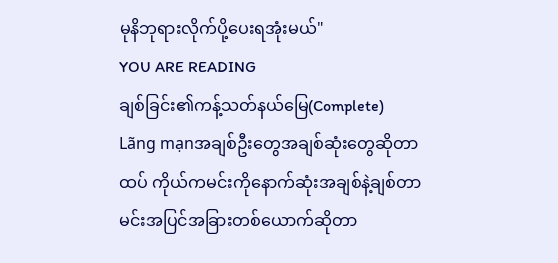မုနိဘုရားလိုက်ပို့ပေးရအုံးမယ်"
YOU ARE READING
ချစ်ခြင်း၏ကန့်သတ်နယ်မြေ(Complete)
Lãng mạnအချစ်ဦးတွေအချစ်ဆုံးတွေဆိုတာထပ် ကိုယ်ကမင်းကိုနောက်ဆုံးအချစ်နဲ့ချစ်တာ မင်းအပြင်အခြားတစ်ယောက်ဆိုတာ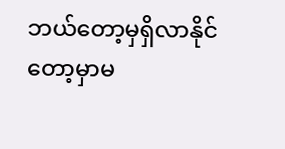ဘယ်တော့မှရှိလာနိုင်တော့မှာမ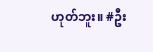ဟုတ်ဘူး။ #ဦး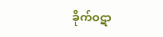ခိုက်ဝဋာ